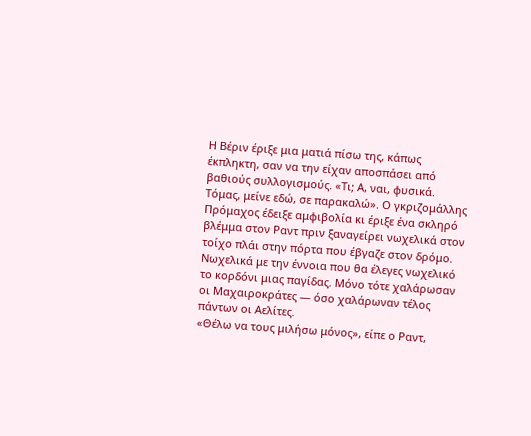Η Βέριν έριξε μια ματιά πίσω της, κάπως έκπληκτη, σαν να την είχαν αποσπάσει από βαθιούς συλλογισμούς. «Τι; Α, ναι, φυσικά. Τόμας, μείνε εδώ, σε παρακαλώ». Ο γκριζομάλλης Πρόμαχος έδειξε αμφιβολία κι έριξε ένα σκληρό βλέμμα στον Ραντ πριν ξαναγείρει νωχελικά στον τοίχο πλάι στην πόρτα που έβγαζε στον δρόμο. Νωχελικά με την έννοια που θα έλεγες νωχελικό το κορδόνι μιας παγίδας. Μόνο τότε χαλάρωσαν οι Μαχαιροκράτες — όσο χαλάρωναν τέλος πάντων οι Αελίτες.
«Θέλω να τους μιλήσω μόνος», είπε ο Ραντ,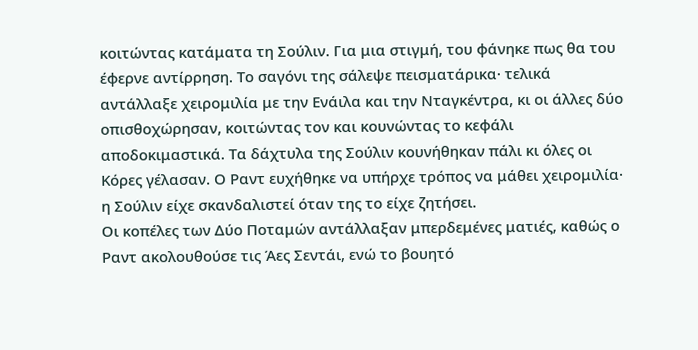κοιτώντας κατάματα τη Σούλιν. Για μια στιγμή, του φάνηκε πως θα του έφερνε αντίρρηση. Το σαγόνι της σάλεψε πεισματάρικα· τελικά αντάλλαξε χειρομιλία με την Ενάιλα και την Νταγκέντρα, κι οι άλλες δύο οπισθοχώρησαν, κοιτώντας τον και κουνώντας το κεφάλι αποδοκιμαστικά. Τα δάχτυλα της Σούλιν κουνήθηκαν πάλι κι όλες οι Κόρες γέλασαν. Ο Ραντ ευχήθηκε να υπήρχε τρόπος να μάθει χειρομιλία· η Σούλιν είχε σκανδαλιστεί όταν της το είχε ζητήσει.
Οι κοπέλες των Δύο Ποταμών αντάλλαξαν μπερδεμένες ματιές, καθώς ο Ραντ ακολουθούσε τις Άες Σεντάι, ενώ το βουητό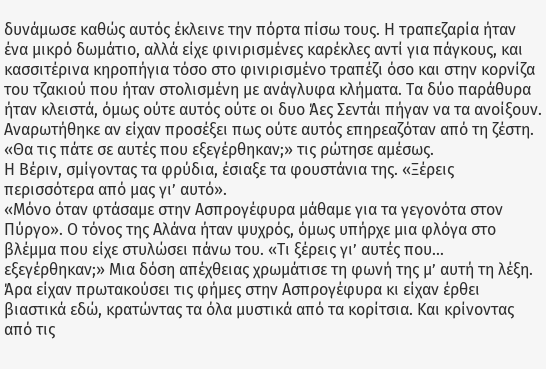δυνάμωσε καθώς αυτός έκλεινε την πόρτα πίσω τους. Η τραπεζαρία ήταν ένα μικρό δωμάτιο, αλλά είχε φινιρισμένες καρέκλες αντί για πάγκους, και κασσιτέρινα κηροπήγια τόσο στο φινιρισμένο τραπέζι όσο και στην κορνίζα του τζακιού που ήταν στολισμένη με ανάγλυφα κλήματα. Τα δύο παράθυρα ήταν κλειστά, όμως ούτε αυτός ούτε οι δυο Άες Σεντάι πήγαν να τα ανοίξουν. Αναρωτήθηκε αν είχαν προσέξει πως ούτε αυτός επηρεαζόταν από τη ζέστη.
«Θα τις πάτε σε αυτές που εξεγέρθηκαν;» τις ρώτησε αμέσως.
Η Βέριν, σμίγοντας τα φρύδια, έσιαξε τα φουστάνια της. «Ξέρεις περισσότερα από μας γι’ αυτό».
«Μόνο όταν φτάσαμε στην Ασπρογέφυρα μάθαμε για τα γεγονότα στον Πύργο». Ο τόνος της Αλάνα ήταν ψυχρός, όμως υπήρχε μια φλόγα στο βλέμμα που είχε στυλώσει πάνω του. «Τι ξέρεις γι’ αυτές που... εξεγέρθηκαν;» Μια δόση απέχθειας χρωμάτισε τη φωνή της μ’ αυτή τη λέξη.
Άρα είχαν πρωτακούσει τις φήμες στην Ασπρογέφυρα κι είχαν έρθει βιαστικά εδώ, κρατώντας τα όλα μυστικά από τα κορίτσια. Και κρίνοντας από τις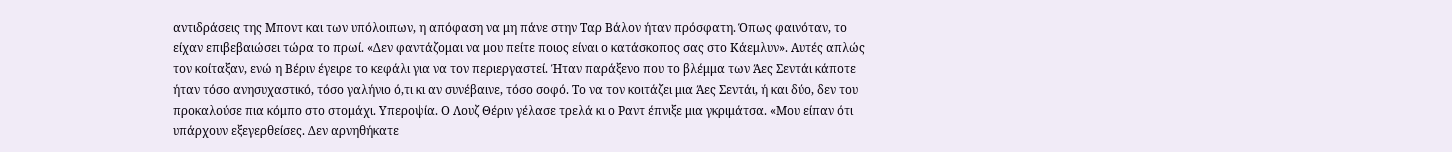αντιδράσεις της Μποντ και των υπόλοιπων, η απόφαση να μη πάνε στην Ταρ Βάλον ήταν πρόσφατη. Όπως φαινόταν, το είχαν επιβεβαιώσει τώρα το πρωί. «Δεν φαντάζομαι να μου πείτε ποιος είναι ο κατάσκοπος σας στο Κάεμλυν». Αυτές απλώς τον κοίταξαν, ενώ η Βέριν έγειρε το κεφάλι για να τον περιεργαστεί. Ήταν παράξενο που το βλέμμα των Άες Σεντάι κάποτε ήταν τόσο ανησυχαστικό, τόσο γαλήνιο ό,τι κι αν συνέβαινε, τόσο σοφό. Το να τον κοιτάζει μια Άες Σεντάι, ή και δύο, δεν του προκαλούσε πια κόμπο στο στομάχι. Υπεροψία. Ο Λουζ Θέριν γέλασε τρελά κι ο Ραντ έπνιξε μια γκριμάτσα. «Μου είπαν ότι υπάρχουν εξεγερθείσες. Δεν αρνηθήκατε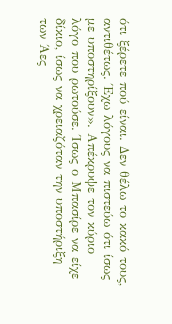ότι ξέρετε πού είναι. Δεν θέλω το κακό τους, αντιθέτως. Έχω λόγους να πιστεύω ότι ίσως με υποστηρίξουν». Απέκρυψε τον κύριο λόγο που ρωτούσε. Ίσως ο Μπασίρε να είχε δίκιο, ίσως να χρειαζόταν την υποστήριξη των Άες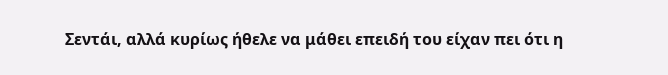Σεντάι, αλλά κυρίως ήθελε να μάθει επειδή του είχαν πει ότι η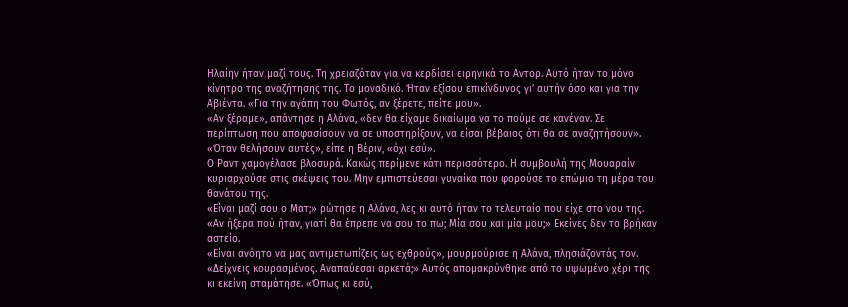Ηλαίην ήταν μαζί τους. Τη χρειαζόταν για να κερδίσει ειρηνικά το Αντορ. Αυτό ήταν το μόνο κίνητρο της αναζήτησης της. Το μοναδικό. Ήταν εξίσου επικίνδυνος γι’ αυτήν όσο και για την Αβιέντα. «Για την αγάπη του Φωτός, αν ξέρετε, πείτε μου».
«Αν ξέραμε», απάντησε η Αλάνα, «δεν θα είχαμε δικαίωμα να το πούμε σε κανέναν. Σε περίπτωση που αποφασίσουν να σε υποστηρίξουν, να είσαι βέβαιος ότι θα σε αναζητήσουν».
«Όταν θελήσουν αυτές», είπε η Βέριν, «όχι εσύ».
Ο Ραντ χαμογέλασε βλοσυρά. Κακώς περίμενε κάτι περισσότερο. Η συμβουλή της Μουαραίν κυριαρχούσε στις σκέψεις του. Μην εμπιστεύεσαι γυναίκα που φορούσε το επώμιο τη μέρα του θανάτου της.
«Είναι μαζί σου ο Ματ;» ρώτησε η Αλάνα, λες κι αυτό ήταν το τελευταίο που είχε στο νου της.
«Αν ήξερα πού ήταν, γιατί θα έπρεπε να σου το πω; Μία σου και μία μου;» Εκείνες δεν το βρήκαν αστείο.
«Είναι ανόητο να μας αντιμετωπίζεις ως εχθρούς», μουρμούρισε η Αλάνα, πλησιάζοντάς τον. «Δείχνεις κουρασμένος. Αναπαύεσαι αρκετά;» Αυτός απομακρύνθηκε από το υψωμένο χέρι της κι εκείνη σταμάτησε. «Όπως κι εσύ,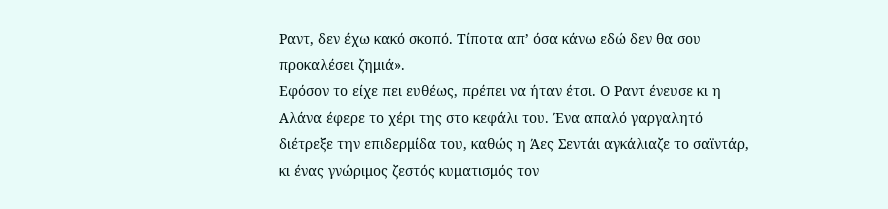Ραντ, δεν έχω κακό σκοπό. Τίποτα απ’ όσα κάνω εδώ δεν θα σου προκαλέσει ζημιά».
Εφόσον το είχε πει ευθέως, πρέπει να ήταν έτσι. Ο Ραντ ένευσε κι η Αλάνα έφερε το χέρι της στο κεφάλι του. Ένα απαλό γαργαλητό διέτρεξε την επιδερμίδα του, καθώς η Άες Σεντάι αγκάλιαζε το σαϊντάρ, κι ένας γνώριμος ζεστός κυματισμός τον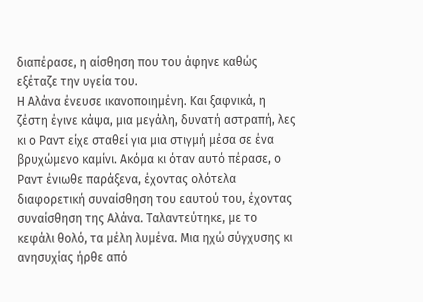διαπέρασε, η αίσθηση που του άφηνε καθώς εξέταζε την υγεία του.
Η Αλάνα ένευσε ικανοποιημένη. Και ξαφνικά, η ζέστη έγινε κάψα, μια μεγάλη, δυνατή αστραπή, λες κι ο Ραντ είχε σταθεί για μια στιγμή μέσα σε ένα βρυχώμενο καμίνι. Ακόμα κι όταν αυτό πέρασε, ο Ραντ ένιωθε παράξενα, έχοντας ολότελα διαφορετική συναίσθηση του εαυτού του, έχοντας συναίσθηση της Αλάνα. Ταλαντεύτηκε, με το κεφάλι θολό, τα μέλη λυμένα. Μια ηχώ σύγχυσης κι ανησυχίας ήρθε από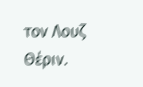τον Λουζ Θέριν.